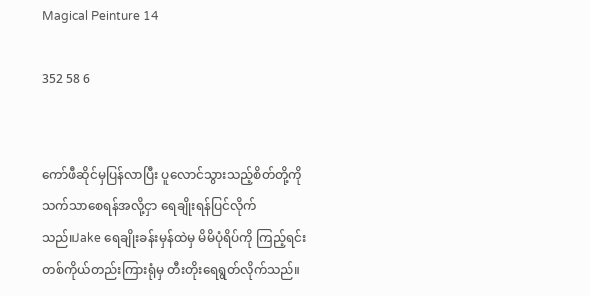Magical Peinture 14

352 58 6


ကော်ဖီဆိုင်မှပြန်လာပြီး ပူလောင်သွားသည့်စိတ်တို့ကိုသက်သာစေရန်အလို့ငှာ ရေချိုးရန်ပြင်လိုက်သည်။Jake ရေချိုးခန်းမှန်ထဲမှ မိမိပုံရိပ်ကို ကြည့်ရင်း တစ်ကိုယ်တည်းကြားရုံမှ တီးတိုးရေရွတ်လိုက်သည်။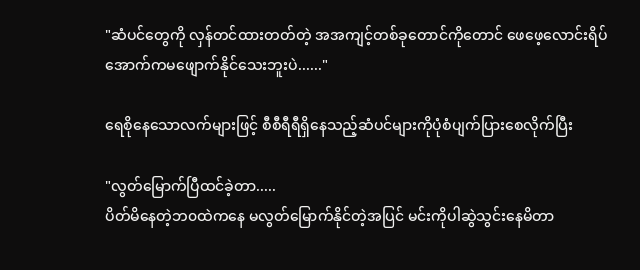"ဆံပင်တွေကို လှန်တင်ထားတတ်တဲ့ အအကျင့်တစ်ခုတောင်ကိုတောင် ဖေဖေ့လောင်းရိပ်အောက်ကမဖျောက်နိုင်သေးဘူးပဲ......"

ရေစိုနေသောလက်များဖြင့် စီစီရီရီရှိနေသည့်ဆံပင်များကိုပုံစံပျက်ပြားစေလိုက်ပြီး

"လွတ်မြောက်ပြီထင်ခဲ့တာ.....
ပိတ်မိနေတဲ့ဘ၀ထဲကနေ မလွတ်မြောက်နိုင်တဲ့အပြင် မင်းကိုပါဆွဲသွင်းနေမိတာ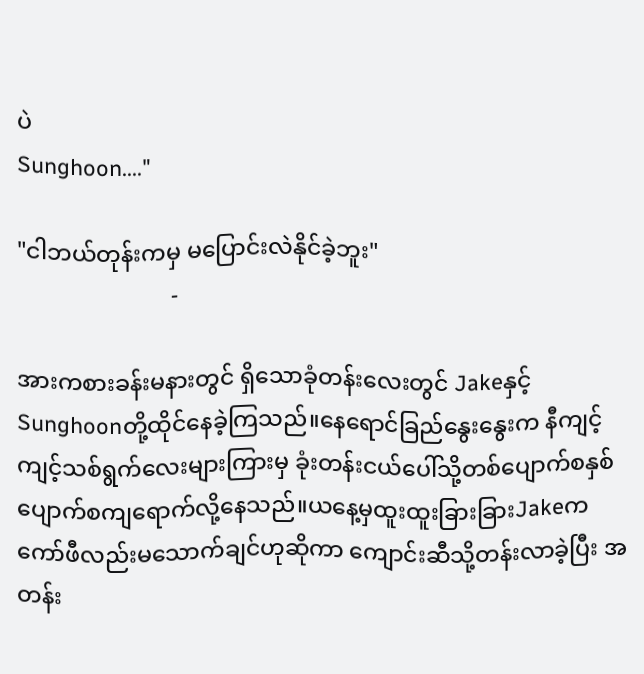ပဲ
Sunghoon...."

"ငါဘယ်တုန်းကမှ မပြောင်းလဲနိုင်ခဲ့ဘူး"
                           -

အားကစားခန်းမနားတွင် ရှိသောခုံတန်းလေးတွင် Jakeနှင့်Sunghoonတို့ထိုင်နေခဲ့ကြသည်။နေရောင်ခြည်နွေးနွေးက နီကျင့်ကျင့်သစ်ရွက်လေးများကြားမှ ခုံးတန်းငယ်ပေါ်သို့တစ်ပျောက်စနှစ်ပျောက်စကျရောက်လို့နေသည်။ယနေ့မှထူးထူးခြားခြားJakeက ကော်ဖီလည်းမသောက်ချင်ဟုဆိုကာ ကျောင်းဆီသို့တန်းလာခဲ့ပြီး အတန်း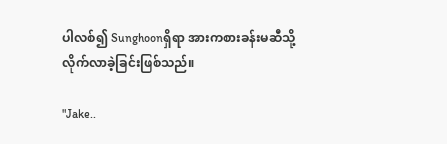ပါလစ်၍ Sunghoonရှိရာ အားကစားခန်းမဆီသို့လိုက်လာခဲ့ခြင်းဖြစ်သည်။

"Jake..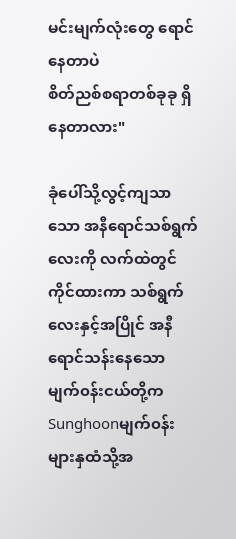မင်းမျက်လုံးတွေ ရောင်နေတာပဲ
စိတ်ညစ်စရာတစ်ခုခု ရှိနေတာလား"

ခုံပေါ်သို့လွင့်ကျသာသော အနီရောင်သစ်ရွက်လေးကို လက်ထဲတွင်ကိုင်ထားကာ သစ်ရွက်လေးနှင့်အပြိုင် အနီရောင်သန်းနေသော မျက်၀န်းငယ်တို့ကSunghoonမျက်၀န်းများနှထံသို့အ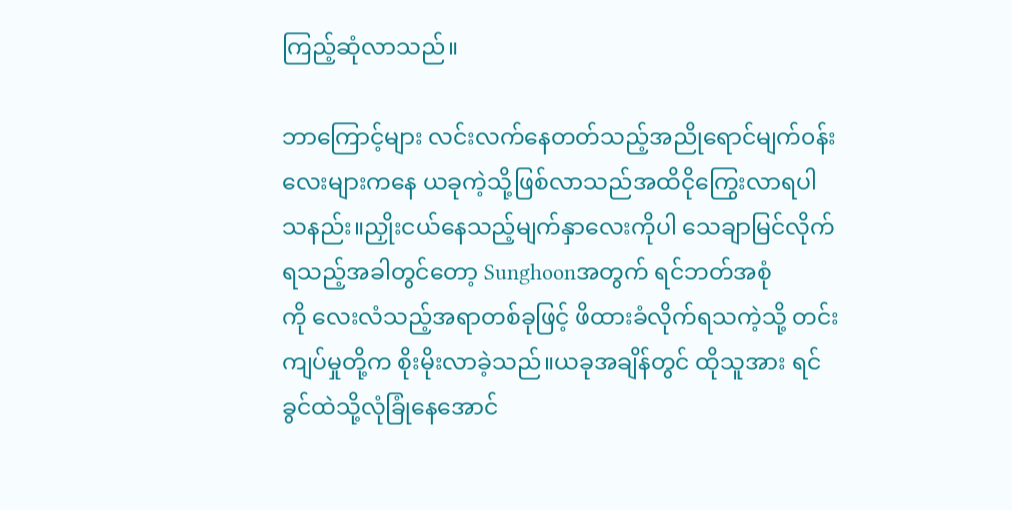ကြည့်ဆုံလာသည်။

ဘာကြောင့်များ လင်းလက်နေတတ်သည့်အညိုရောင်မျက်၀န်း‌ လေးများကနေ ယခုကဲ့သို့ဖြစ်လာသည်အထိငိုကြွေးလာရပါသနည်း။ညှိုးငယ်နေသည့်မျက်နှာလေးကိုပါ‌ သေချာမြင်လိုက်ရ‌သည့်အခါတွင်‌တော့ Sunghoonအတွက် ရင်ဘတ်အစုံ
ကို လေးလံသည့်အရာတစ်ခုဖြင့် ဖိထားခံလိုက်ရသကဲ့သို့ တင်းကျပ်မှုတို့က စိုးမိုးလာခဲ့သည်။ယခုအချိန်တွင် ထိုသူအား ရင်ခွင်ထဲသို့လုံခြုံနေအောင်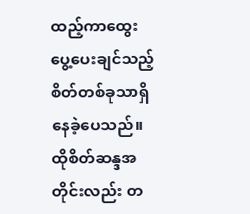ထည့်ကာထွေးပွေ့ပေးချင်သည့်စိတ်တစ်ခုသာရှိနေခဲ့ပေသည်။ထိုစိတ်ဆန္ဒအတိုင်းလည်း တ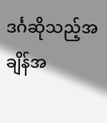ဒင်္ဂဆိုသည့်အချိန်အ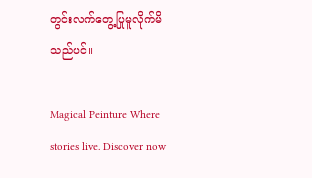တွင်းလက်တွေ့ပြုမူလိုက်မိသည်ပင်။

Magical Peinture Where stories live. Discover now